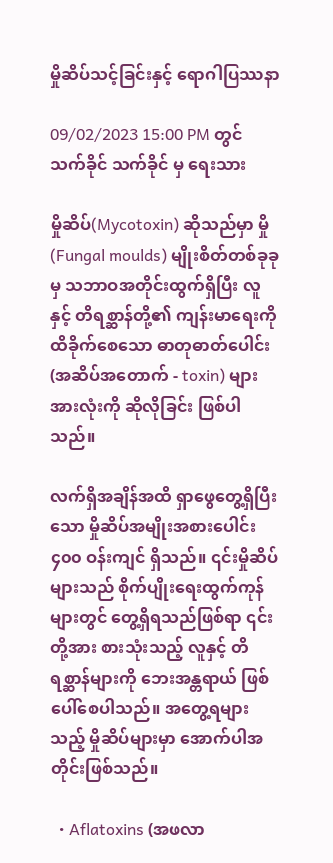မှိုဆိပ်သင့်ခြင်းနှင့် ရောဂါပြဿနာ

09/02/2023 15:00 PM တွင် သက်ခိုင် သက်ခိုင် မှ ရေးသား

မှိုဆိပ်(Mycotoxin) ဆိုသည်မှာ မှို (Fungal moulds) မျိုးစိတ်တစ်ခုခုမှ သဘာဝအတိုင်းထွက်ရှိပြီး လူနှင့် တိရစ္ဆာန်တို့၏ ကျန်းမာရေးကိုထိခိုက်စေသော ဓာတုဓာတ်ပေါင်း (အဆိပ်အတောက် - toxin) များ အားလုံးကို ဆိုလိုခြင်း ဖြစ်ပါသည်။

လက်ရှိအချိန်အထိ ရှာဖွေတွေ့ရှိပြီးသော မှိုဆိပ်အမျိုးအစားပေါင်း ၄၀၀ ဝန်းကျင် ရှိသည်။ ၎င်းမှိုဆိပ် များသည် စိုက်ပျိုးရေးထွက်ကုန်များတွင် တွေ့ရှိရသည်ဖြစ်ရာ ၎င်းတို့အား စားသုံးသည့် လူနှင့် တိရစ္ဆာန်များကို ဘေးအန္တရာယ် ဖြစ်ပေါ်စေပါသည်။ အတွေ့ရများသည့် မှိုဆိပ်များမှာ အောက်ပါအတိုင်းဖြစ်သည်။

  • Aflatoxins (အဖလာ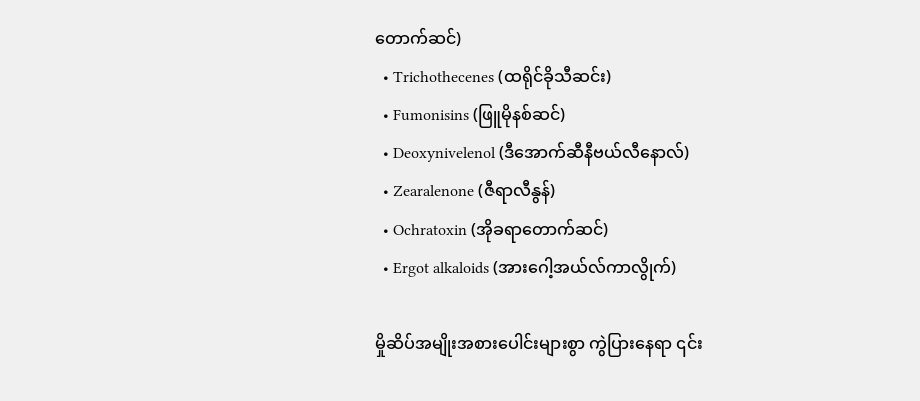တောက်ဆင်)
  • Trichothecenes (ထရိုင်ခိုသီဆင်း)
  • Fumonisins (ဖြူမိုနစ်ဆင်)
  • Deoxynivelenol (ဒီအောက်ဆီနီဗယ်လီနောလ်)
  • Zearalenone (ဇီရာလီနွန်)
  • Ochratoxin (အိုခရာတောက်ဆင်)
  • Ergot alkaloids (အားဂေါ့အယ်လ်ကာလွိုက်)

မှိုဆိပ်အမျိုးအစားပေါင်းများစွာ ကွဲပြားနေရာ ၎င်း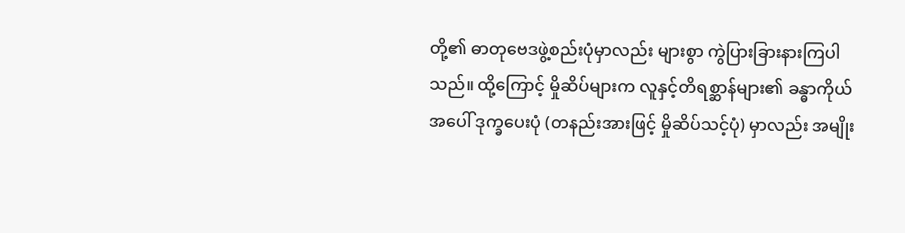တို့၏ ဓာတုဗေဒဖွဲ့စည်းပုံမှာလည်း များစွာ ကွဲပြားခြားနားကြပါသည်။ ထို့ကြောင့် မှိုဆိပ်များက လူနှင့်တိရစ္ဆာန်များ၏ ခန္ဓာကိုယ်အပေါ် ဒုက္ခပေးပုံ (တနည်းအားဖြင့် မှိုဆိပ်သင့်ပုံ) မှာလည်း အမျိုး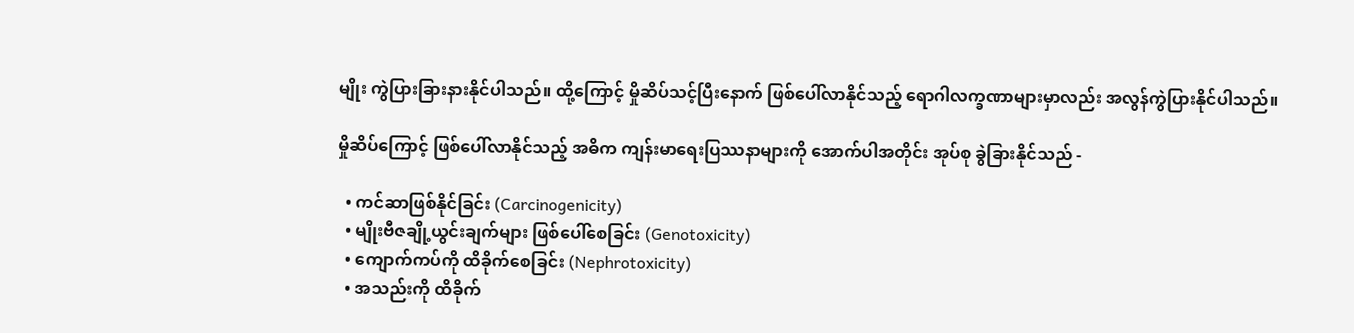မျိုး ကွဲပြားခြားနားနိုင်ပါသည်။ ထို့ကြောင့် မှိုဆိပ်သင့်ပြီးနောက် ဖြစ်ပေါ်လာနိုင်သည့် ရောဂါလက္ခဏာများမှာလည်း အလွန်ကွဲပြားနိုင်ပါသည်။

မှိုဆိပ်ကြောင့် ဖြစ်ပေါ်လာနိုင်သည့် အဓိက ကျန်းမာရေးပြဿနာများကို အောက်ပါအတိုင်း အုပ်စု ခွဲခြားနိုင်သည် -

  • ကင်ဆာဖြစ်နိုင်ခြင်း (Carcinogenicity)
  • မျိုးဗီဇချို့ယွင်းချက်များ ဖြစ်ပေါ်စေခြင်း (Genotoxicity)
  • ကျောက်ကပ်ကို ထိခိုက်စေခြင်း (Nephrotoxicity)
  • အသည်းကို ထိခိုက်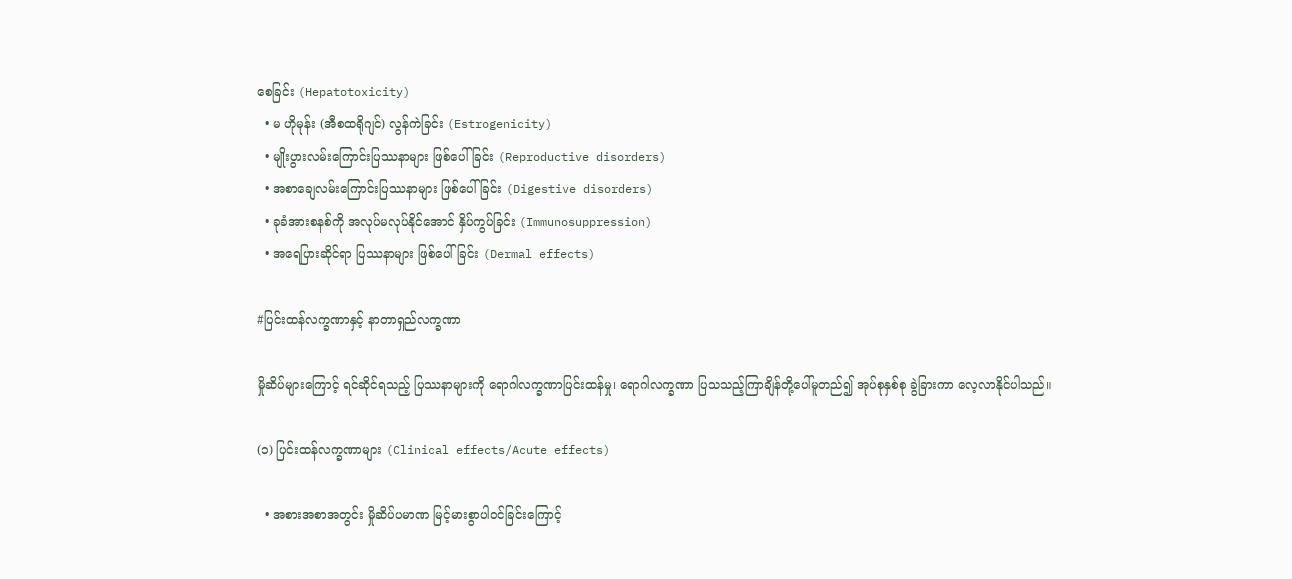စေခြင်း (Hepatotoxicity)
  • မ ဟိုမုန်း (အီစထရိုဂျင်) လွန်ကဲခြင်း (Estrogenicity)
  • မျိုးပွားလမ်းကြောင်းပြဿနာများ ဖြစ်ပေါ်ခြင်း (Reproductive disorders)
  • အစာချေလမ်းကြောင်းပြဿနာများ ဖြစ်ပေါ်ခြင်း (Digestive disorders)
  • ခုခံအားစနစ်ကို အလုပ်မလုပ်နိုင်အောင် နှိပ်ကွပ်ခြင်း (Immunosuppression)
  • အရေပြားဆိုင်ရာ ပြဿနာများ ဖြစ်ပေါ်ခြင်း (Dermal effects)

#ပြင်းထန်လက္ခဏာနှင့် နာတာရှည်လက္ခဏာ

မှိုဆိပ်များကြောင့် ရင်ဆိုင်ရသည့် ပြဿနာများကို ရောဂါလက္ခဏာပြင်းထန်မှု၊ ရောဂါလက္ခဏာ ပြသသည့်ကြာချိန်တို့ပေါ်မူတည်၍ အုပ်စုနှစ်စု ခွဲခြားကာ လေ့လာနိုင်ပါသည်။

(၁) ပြင်းထန်လက္ခဏာများ (Clinical effects/Acute effects)

  • အစားအစာအတွင်း မှိုဆိပ်ပမာဏ မြင့်မားစွာပါဝင်ခြင်းကြောင့်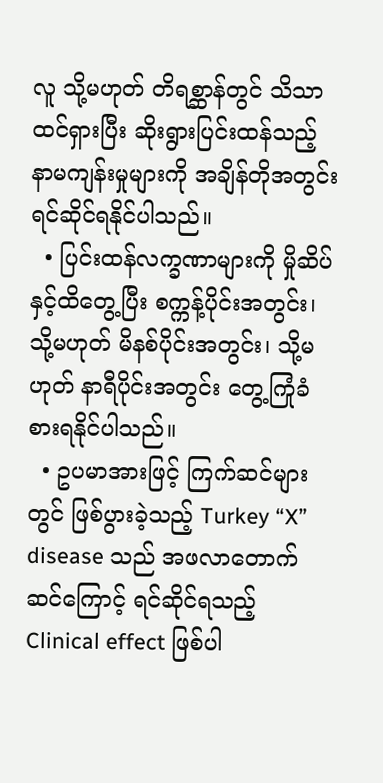လူ သို့မဟုတ် တိရစ္ဆာန်တွင် သိသာထင်ရှားပြီး ဆိုးရွားပြင်းထန်သည့် နာမကျန်းမှုများကို အချိန်တိုအတွင်း ရင်ဆိုင်ရနိုင်ပါသည်။
  • ပြင်းထန်လက္ခဏာများကို မှိုဆိပ်နှင့်ထိတွေ့ပြီး စက္ကန့်ပိုင်းအတွင်း၊ သို့မဟုတ် မိနစ်ပိုင်းအတွင်း၊ သို့မဟုတ် နာရီပိုင်းအတွင်း တွေ့ကြုံခံစားရနိုင်ပါသည်။
  • ဥပမာအားဖြင့် ကြက်ဆင်များတွင် ဖြစ်ပွားခဲ့သည့် Turkey “X” disease သည် အဖလာတောက်ဆင်ကြောင့် ရင်ဆိုင်ရသည့် Clinical effect ဖြစ်ပါ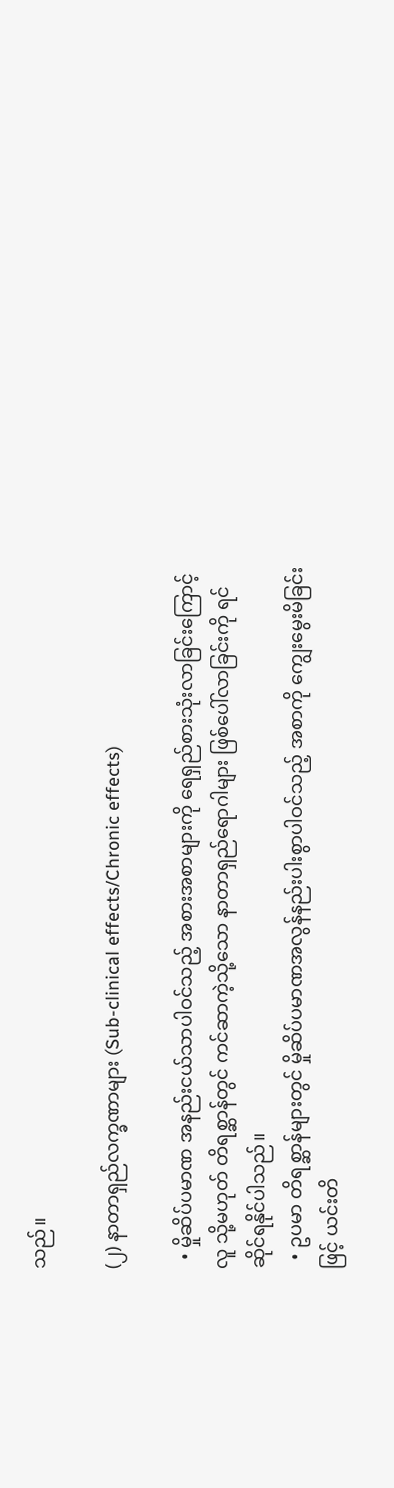သည်။

(၂) နာတာရှည်လက္ခဏာများ (Sub-clinical effects/Chronic effects)

  • မှိုဆိပ်ပမာဏ အနည်းငယ်သာပါဝင်သည့် အစားအစာများကို ရေရှည်စားသုံးလာခြင်းကြောင့် လူ သို့မဟုတ် တိရစ္ဆာန်တွင် ကင်ဆာကဲ့သို့သော နာတာရှည်ရောဂါများ ဖြစ်ပေါ်လာခြင်းကို ရင်ဆိုင်ရနိုင်ပါသည်။
  • ဥပမာ တိရစ္ဆာန်များတွင် မှိုဆိပ်ပမာဏအလွန်နည်းပါးစွာပါဝင်သည့် အစာကို ကျွေးမွေးမိခြင်းဖြင့် ယင်းတိ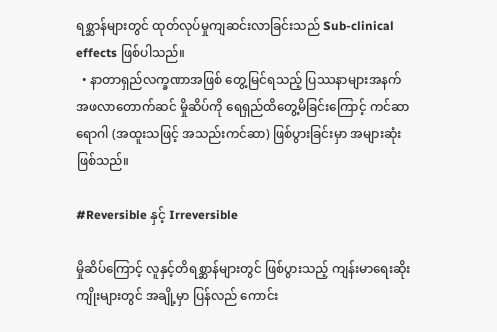ရစ္ဆာန်များတွင် ထုတ်လုပ်မှုကျဆင်းလာခြင်းသည် Sub-clinical effects ဖြစ်ပါသည်။
  • နာတာရှည်လက္ခဏာအဖြစ် တွေ့မြင်ရသည့် ပြဿနာများအနက် အဖလာတောက်ဆင် မှိုဆိပ်ကို ရေရှည်ထိတွေ့မိခြင်းကြောင့် ကင်ဆာရောဂါ (အထူးသဖြင့် အသည်းကင်ဆာ) ဖြစ်ပွားခြင်းမှာ အများဆုံးဖြစ်သည်။

#Reversible နှင့် Irreversible

မှိုဆိပ်ကြောင့် လူနှင့်တိရစ္ဆာန်များတွင် ဖြစ်ပွားသည့် ကျန်းမာရေးဆိုးကျိုးများတွင် အချို့မှာ ပြန်လည် ကောင်း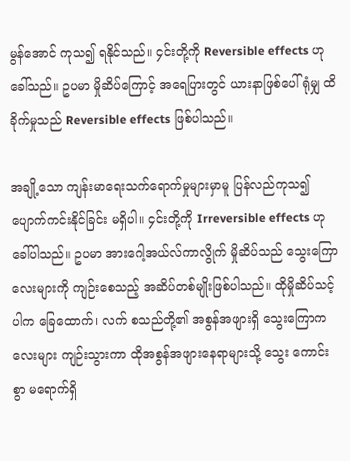မွန်အောင် ကုသ၍ ရနိုင်သည်။ ၄င်းတို့ကို Reversible effects ဟု ခေါ်သည်။ ဥပမာ မှိုဆိပ်ကြောင့် အရေပြားတွင် ယားနာဖြစ်ပေါ်ရုံမျှ ထိခိုက်မှုသည် Reversible effects ဖြစ်ပါသည်။

အချို့သော ကျန်းမာရေးသက်ရောက်မှုများမှာမူ ပြန်လည်ကုသ၍ပျောက်ကင်းနိုင်ခြင်း မရှိပါ။ ၄င်းတို့ကို Irreversible effects ဟု ခေါ်ပါသည်။ ဥပမာ အားဂေါ့အယ်လ်ကာလွိုက် မှိုဆိပ်သည် သွေးကြောလေးများကို ကျဉ်းစေသည့် အဆိပ်တစ်မျိုးဖြစ်ပါသည်။ ထိုမှိုဆိပ်သင့်ပါက ခြေထောက်၊ လက် စသည်တို့၏ အစွန်အဖျားရှိ သွေးကြောကလေးများ ကျဉ်းသွားကာ ထိုအစွန်အဖျားနေရာများသို့ သွေး ကောင်းစွာ မရောက်ရှိ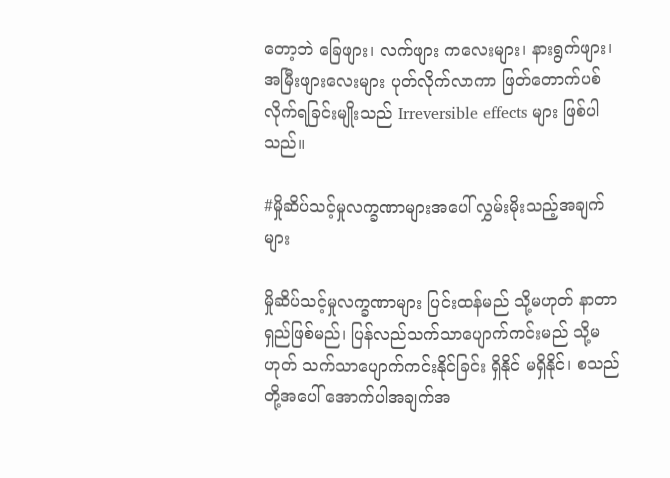တော့ဘဲ ခြေဖျား၊ လက်ဖျား ကလေးများ၊ နားရွက်ဖျား၊ အမြီးဖျားလေးများ ပုတ်လိုက်လာကာ ဖြတ်တောက်ပစ်လိုက်ရခြင်းမျိုးသည် Irreversible effects များ ဖြစ်ပါသည်။

#မှိုဆိပ်သင့်မှုလက္ခဏာများအပေါ် လွှမ်းမိုးသည့်အချက်များ

မှိုဆိပ်သင့်မှုလက္ခဏာများ ပြင်းထန်မည် သို့မဟုတ် နာတာရှည်ဖြစ်မည်၊ ပြန်လည်သက်သာပျောက်ကင်းမည် သို့မဟုတ် သက်သာပျောက်ကင်းနိုင်ခြင်း ရှိနိုင် မရှိနိုင်၊ စသည်တို့အပေါ် အောက်ပါအချက်အ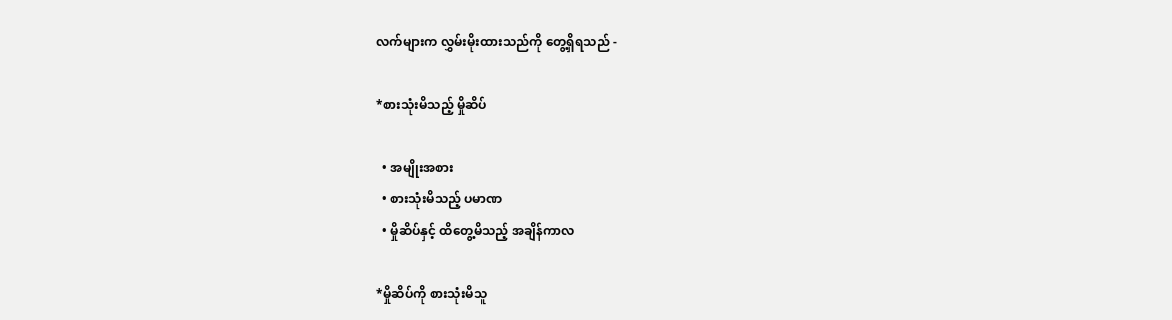လက်များက လွှမ်းမိုးထားသည်ကို တွေ့ရှိရသည် -

*စားသုံးမိသည့် မှိုဆိပ်

  • အမျိုးအစား
  • စားသုံးမိသည့် ပမာဏ
  • မှိုဆိပ်နှင့် ထိတွေ့မိသည့် အချိန်ကာလ

*မှိုဆိပ်ကို စားသုံးမိသူ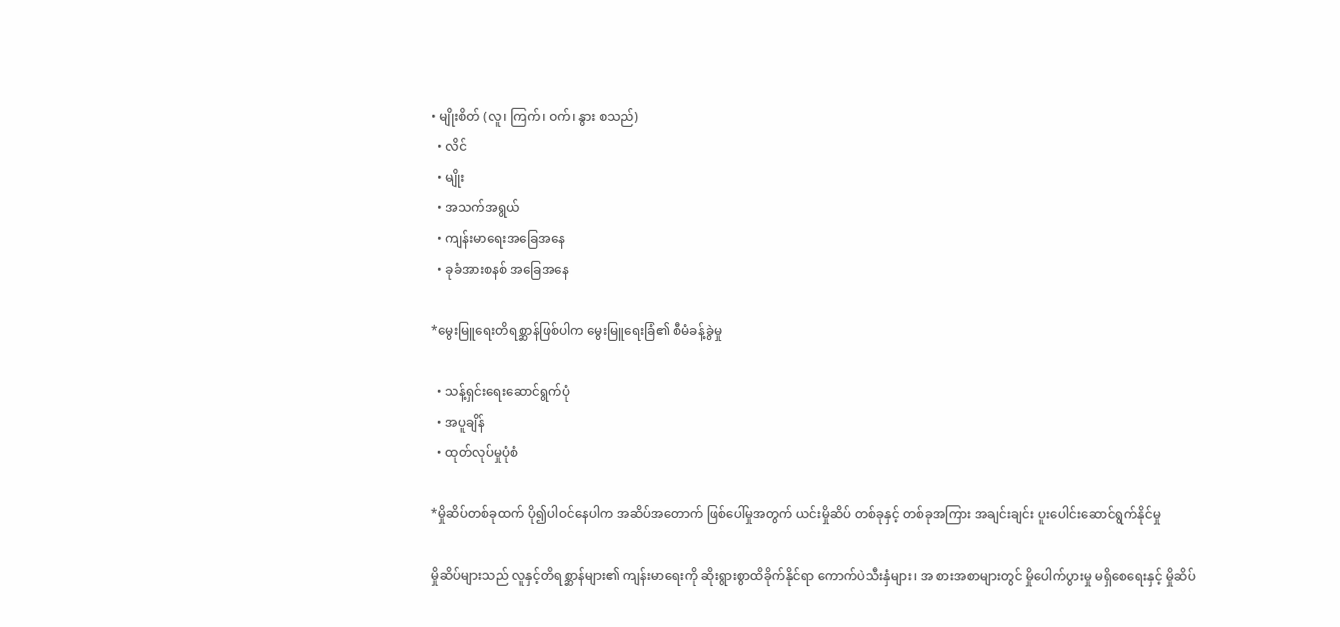• မျိုးစိတ် (လူ၊ ကြက်၊ ဝက်၊ နွား စသည်)
  • လိင်
  • မျိုး
  • အသက်အရွယ်
  • ကျန်းမာရေးအခြေအနေ
  • ခုခံအားစနစ် အခြေအနေ

*မွေးမြူရေးတိရစ္ဆာန်ဖြစ်ပါက မွေးမြူရေးခြံ၏ စီမံခန့်ခွဲမှု

  • သန့်ရှင်းရေးဆောင်ရွက်ပုံ
  • အပူချိန်
  • ထုတ်လုပ်မှုပုံစံ

*မှိုဆိပ်တစ်ခုထက် ပို၍ပါဝင်နေပါက အဆိပ်အတောက် ဖြစ်ပေါ်မှုအတွက် ယင်းမှိုဆိပ် တစ်ခုနှင့် တစ်ခုအကြား အချင်းချင်း ပူးပေါင်းဆောင်ရွက်နိုင်မှု

မှိုဆိပ်များသည် လူနှင့်တိရစ္ဆာန်များ၏ ကျန်းမာရေးကို ဆိုးရွားစွာထိခိုက်နိုင်ရာ ကောက်ပဲသီးနှံများ၊ အ စားအစာများတွင် မှိုပေါက်ပွားမှု မရှိစေရေးနှင့် မှိုဆိပ်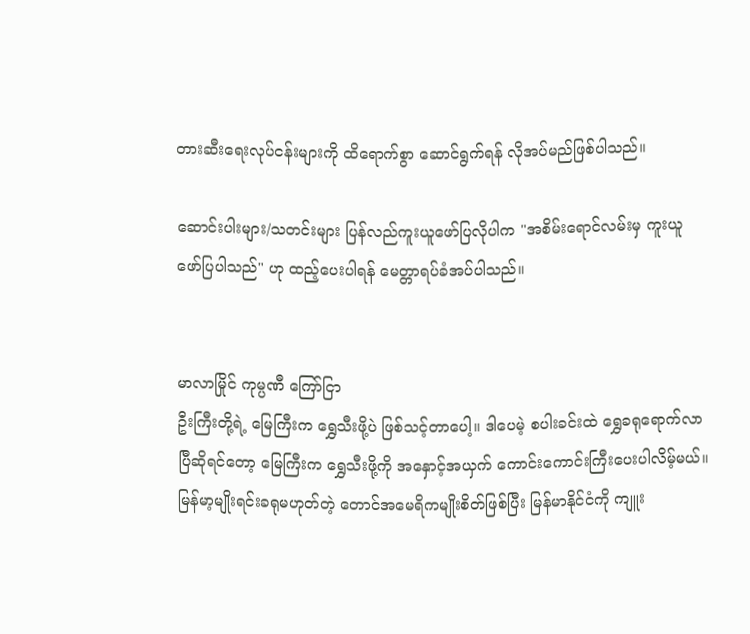တားဆီးရေးလုပ်ငန်းများကို ထိရောက်စွာ ဆောင်ရွက်ရန် လိုအပ်မည်ဖြစ်ပါသည်။

ဆောင်းပါးများ/သတင်းများ ပြန်လည်ကူးယူဖော်ပြလိုပါက "အစိမ်းရောင်လမ်းမှ ကူးယူဖော်ပြပါသည်" ဟု ထည့်ပေးပါရန် မေတ္တာရပ်ခံအပ်ပါသည်။


မာလာမြိုင် ကုမ္ပဏီ ကြော်ငြာ
ဦးကြီးတို့ရဲ့ မြေကြီးက ရွှေသီးဖို့ပဲ ဖြစ်သင့်တာပေါ့။ ဒါပေမဲ့ စပါးခင်းထဲ ရွှေခရုရောက်လာပြီဆိုရင်တော့ မြေကြီးက ရွှေသီးဖို့ကို အနှောင့်အယှက် ကောင်းကောင်းကြီးပေးပါလိမ့်မယ်။ မြန်မာ့မျိုးရင်းခရုမဟုတ်တဲ့ တောင်အမေရိကမျိုးစိတ်ဖြစ်ပြီး မြန်မာနိုင်ငံကို ကျူး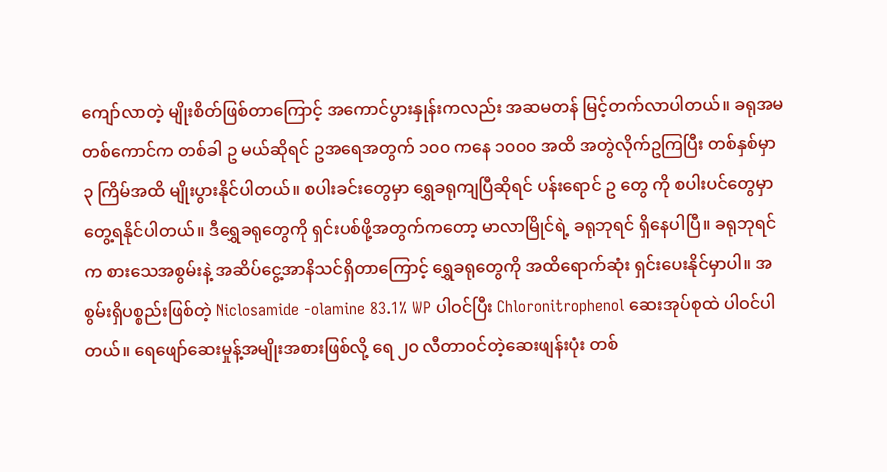ကျော်လာတဲ့ မျိုးစိတ်ဖြစ်တာကြောင့် အကောင်ပွားနှုန်းကလည်း အဆမတန် မြင့်တက်လာပါတယ်။ ခရုအမ တစ်ကောင်က တစ်ခါ ဥ မယ်ဆိုရင် ဥအရေအတွက် ၁၀၀ ကနေ ၁၀၀၀ အထိ အတွဲလိုက်ဥကြပြီး တစ်နှစ်မှာ ၃ ကြိမ်အထိ မျိုးပွားနိုင်ပါတယ်။ စပါးခင်းတွေမှာ ရွှေခရုကျပြီဆိုရင် ပန်းရောင် ဥ တွေ ကို စပါးပင်တွေမှာ တွေ့ရနိုင်ပါတယ်။ ဒီရွှေခရုတွေကို ရှင်းပစ်ဖို့အတွက်ကတော့ မာလာမြိုင်ရဲ့ ခရုဘုရင် ရှိနေပါပြီ။ ခရုဘုရင်က စားသေအစွမ်းနဲ့ အဆိပ်ငွေ့အာနိသင်ရှိတာကြောင့် ရွှေခရုတွေကို အထိရောက်ဆုံး ရှင်းပေးနိုင်မှာပါ။ အစွမ်းရှိပစ္စည်းဖြစ်တဲ့ Niclosamide -olamine 83.1% WP ပါဝင်ပြီး Chloronitrophenol ဆေးအုပ်စုထဲ ပါဝင်ပါတယ်။ ရေဖျော်ဆေးမှုန့်အမျိုးအစားဖြစ်လို့ ရေ ၂၀ လီတာဝင်တဲ့ဆေးဖျန်းပုံး တစ်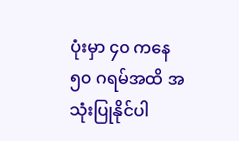ပုံးမှာ ၄၀ ကနေ ၅၀ ဂရမ်အထိ အသုံးပြုနိုင်ပါ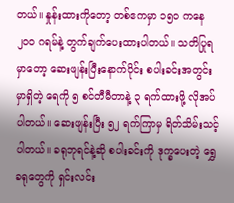တယ်။ နှုန်းထားကိုတော့ တစ်ဧကမှာ ၁၅၀ ကနေ ၂၀၀ ဂရမ်နဲ့ တွက်ချက်ပေးထားပါတယ်။ သတိပြုရမှာတော့ ဆေးဖျန်းပြီးနောက်ပိုင်း စပါးခင်းအတွင်းမှာရှိတဲ့ ရေကို ၅ စင်တီမီတာနဲ့ ၃ ရက်ထားဖို့ လိုအပ်ပါတယ်။ ဆေးဖျန်းပြီး ၅၂ ရက်ကြာမှ ရိတ်သိမ်းသင့်ပါတယ်။ ခရုဘုရင်နဲ့ဆို စပါးခင်းကို ဒုက္ခပေးတဲ့ ရွှေခရုတွေကို ရှင်းလင်း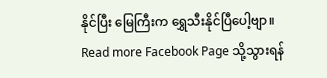နိုင်ပြီး မြေကြီးက ရွှေသီးနိုင်ပြီပေါ့ဗျာ။
Read more Facebook Page သို့သွားရန်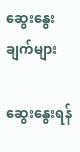ဆွေးနွေးချက်များ

ဆွေးနွေးရန်